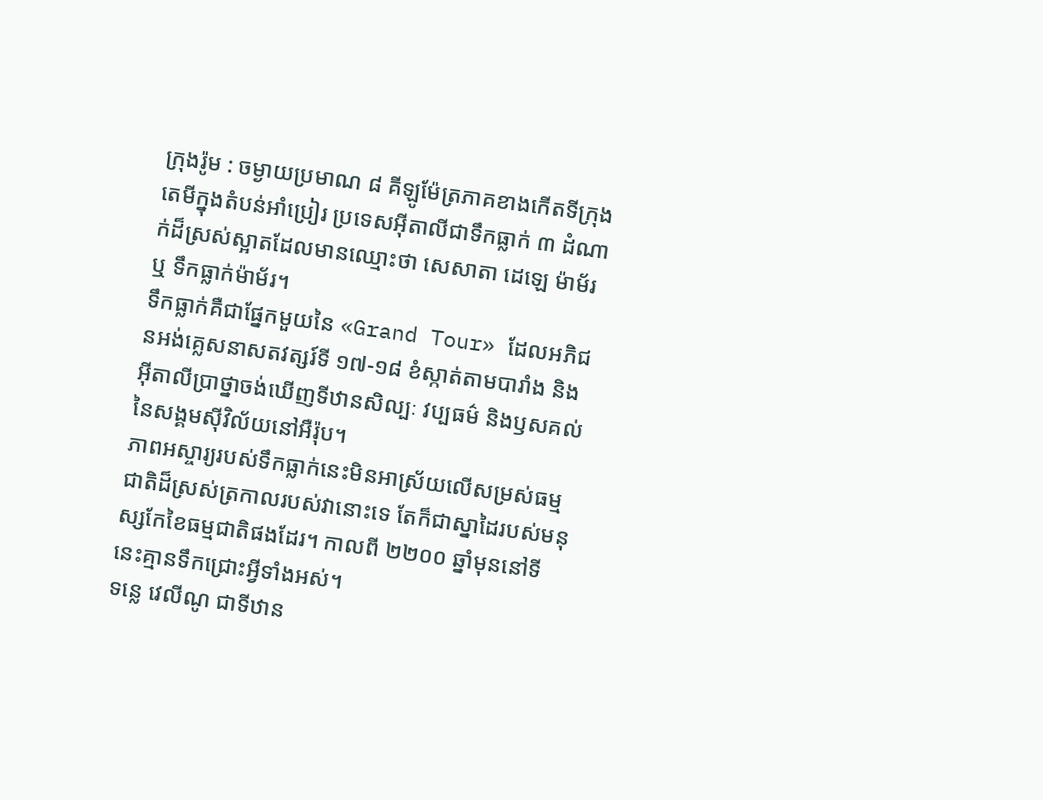ក្រុងរ៉ូម : ចម្ងាយប្រមាណ ៨ គីឡូម៉ែត្រភាគខាងកើតទីក្រុងតេមីក្នុងតំបន់អាំប្រៀរ ប្រទេសអ៊ីតាលីជាទឹកធ្លាក់ ៣ ដំណាក់ដ៏ស្រស់ស្អាតដែលមានឈ្មោះថា សេសាតា ដេឡេ ម៉ាម័រ ឬ ទឹកធ្លាក់ម៉ាម័រ។
ទឹកធ្លាក់គឺជាផ្នែកមួយនៃ «Grand Tour» ដែលអភិជនអង់គ្លេសនាសតវត្សរ៍ទី ១៧-១៨ ខំស្កាត់តាមបារាំង និងអ៊ីតាលីប្រាថ្នាចង់ឃើញទីឋានសិល្បៈ វប្បធម៌ និងឫសគល់នៃសង្គមស៊ីវិល័យនៅអឺរ៉ុប។
ភាពអស្ចារ្យរបស់ទឹកធ្លាក់នេះមិនអាស្រ័យលើសម្រស់ធម្មជាតិដ៏ស្រស់ត្រកាលរបស់វានោះទេ តែក៏ជាស្នាដៃរបស់មនុស្សកែខៃធម្មជាតិផងដែរ។ កាលពី ២២០០ ឆ្នាំមុននៅទីនេះគ្មានទឹកជ្រោះអ្វីទាំងអស់។
ទន្លេ វេលីណូ ជាទីឋាន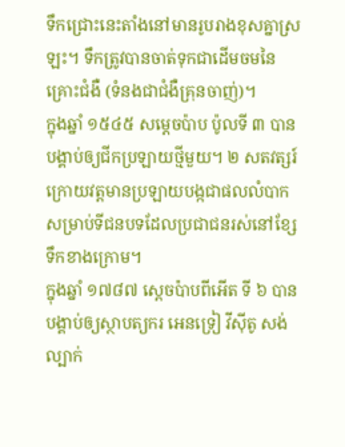ទឹកជ្រោះនេះតាំងនៅមានរូបរាងខុសគ្នាស្រឡះ។ ទឹកត្រូវបានចាត់ទុកជាដើមចមនៃគ្រោះជំងឺ (ទំនងជាជំងឺគ្រុនចាញ់)។
ក្នុងឆ្នាំ ១៥៤៥ សម្ដេចប៉ាប ប៉ូលទី ៣ បានបង្គាប់ឲ្យជីកប្រឡាយថ្មីមួយ។ ២ សតវត្សរ៍ក្រោយវត្ដមានប្រឡាយបង្កជាផលលំបាកសម្រាប់ទីជនបទដែលប្រជាជនរស់នៅខ្សែទឹកខាងក្រោម។
ក្នុងឆ្នាំ ១៧៨៧ ស្ដេចប៉ាបពីអើត ទី ៦ បានបង្គាប់ឲ្យស្ថាបត្យករ អេនទ្រៀ វីស៊ីតូ សង់ល្បាក់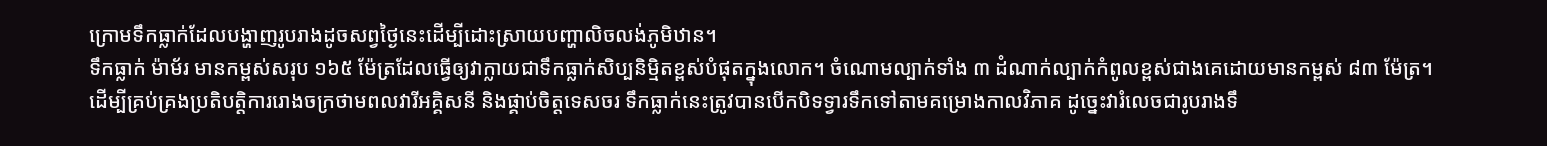ក្រោមទឹកធ្លាក់ដែលបង្ហាញរូបរាងដូចសព្វថ្ងៃនេះដើម្បីដោះស្រាយបញ្ហាលិចលង់ភូមិឋាន។
ទឹកធ្លាក់ ម៉ាម័រ មានកម្ពស់សរុប ១៦៥ ម៉ែត្រដែលធ្វើឲ្យវាក្លាយជាទឹកធ្លាក់សិប្បនិម្មិតខ្ពស់បំផុតក្នុងលោក។ ចំណោមល្បាក់ទាំង ៣ ដំណាក់ល្បាក់កំពូលខ្ពស់ជាងគេដោយមានកម្ពស់ ៨៣ ម៉ែត្រ។
ដើម្បីគ្រប់គ្រងប្រតិបត្ដិការរោងចក្រថាមពលវារីអគ្គិសនី និងផ្គាប់ចិត្ដទេសចរ ទឹកធ្លាក់នេះត្រូវបានបើកបិទទ្វារទឹកទៅតាមគម្រោងកាលវិភាគ ដូច្នេះវារំលេចជារូបរាងទឹ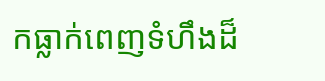កធ្លាក់ពេញទំហឹងដ៏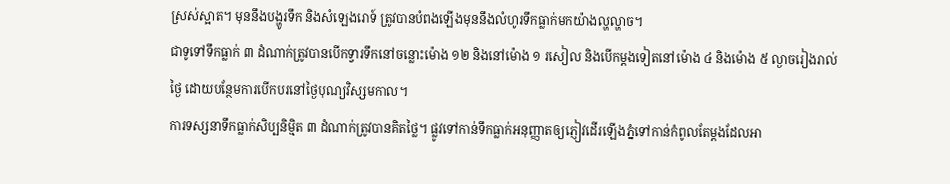ស្រស់ស្អាត។ មុននឹងបង្ហូរទឹក និងសំឡេងរោទ៍ ត្រូវបានបំពងឡើងមុននឹងលំហូរទឹកធ្លាក់មកយ៉ាងល្ហល្ហាច។
ជាទូទៅទឹកធ្លាក់ ៣ ដំណាក់ត្រូវបានបើកទ្វារទឹកនៅចន្លោះម៉ោង ១២ និងនៅម៉ោង ១ រសៀល និងបើកម្ដងទៀតនៅម៉ោង ៤ និងម៉ោង ៥ ល្ងាចរៀងរាល់ថ្ងៃ ដោយបន្ថែមការបើកបរនៅថ្ងៃបុណ្យវិស្សមកាល។
ការទស្សនាទឹកធ្លាក់សិប្បនិម្មិត ៣ ដំណាក់ត្រូវបានគិតថ្លៃ។ ផ្លូវទៅកាន់ទឹកធ្លាក់អនុញ្ញាតឲ្យភ្ញៀវដើរឡើងភ្នំទៅកាន់កំពូលតែម្ដងដែលអា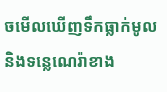ចមើលឃើញទឹកធ្លាក់មូល និងទន្លេណេរ៉ាខាង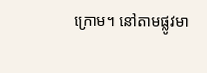ក្រោម។ នៅតាមផ្លូវមា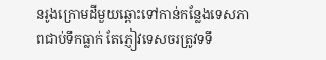នរូងក្រោមដីមួយឆ្ពោះទៅកាន់កន្លែងទេសភាពជាប់ទឹកធ្លាក់ តែភ្ញៀវទេសចរត្រូវទទឹ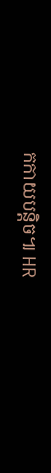កកាយបន្តិច៕ HR